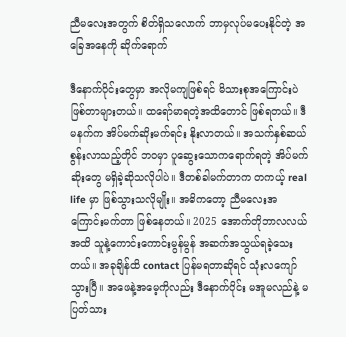ညီမလေးအတွက် စိတ်ရှိသလောက် ဘာမှလုပ်မပေးနိုင်တဲ့ အခြေအနေကို ဆိုက်ရောက်

ဒီနောက်ပိုင်းတွေမှာ အလိုမကျဖြစ်ရင် မိသားစုအကြောင်းပဲ ဖြစ်တာများတယ်။ ထရော်မာရတဲ့အထိတောင် ဖြစ်ရတယ်။ ဒီမနက်က အိပ်မက်ဆိုးမက်ရင်း နိုးလာတယ်။ အသက်နှစ်ဆယ်စွန်းလာသည့်တိုင် ဘဝမှာ ပူဆွေးသောကရောက်ရတဲ့ အိပ်မက်ဆိုးတွေ မရှိခဲ့ဆိုသလိုပါပဲ။ ဒီတစ်ခါမက်တာက တကယ့် real life မှာ ဖြစ်သွားသလိုမျိုး။ အဓိကတော့ ညီမလေးအကြောင်းမက်တာ ဖြစ်နေတယ်။ 2025 အောက်တိုဘာလလယ်အထိ သူနဲ့ကောင်းကောင်းမွန်မွန် အဆက်အသွယ်ရခဲ့သေးတယ်။ အခုချိန်ထိ contact ပြန်မရတာဆိုရင် သုံးလကျော်သွားပြီ။ အဖေနဲ့အမေ့ကိုလည်း ဒီနောက်ပိုင်း မအူမလည်နဲ့ မပြတ်သား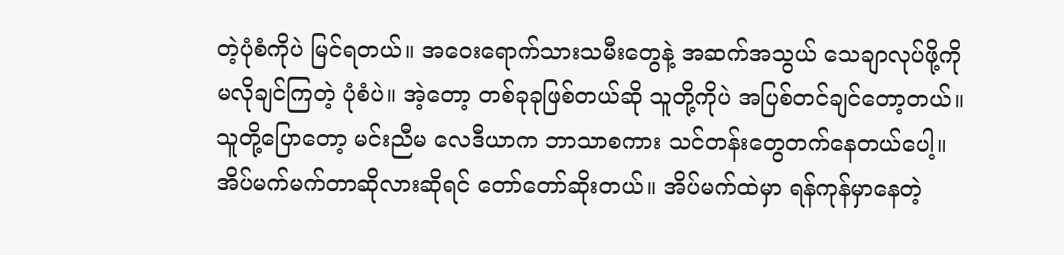တဲ့ပုံစံကိုပဲ မြင်ရတယ်။ အဝေးရောက်သားသမီးတွေနဲ့ အဆက်အသွယ် သေချာလုပ်ဖို့ကို မလိုချင်ကြတဲ့ ပုံစံပဲ။ အဲ့တော့ တစ်ခုခုဖြစ်တယ်ဆို သူတို့ကိုပဲ အပြစ်တင်ချင်တော့တယ်။ သူတို့ပြောတော့ မင်းညီမ လေဒီယာက ဘာသာစကား သင်တန်းတွေတက်နေတယ်ပေါ့။
အိပ်မက်မက်တာဆိုလားဆိုရင် တော်တော်ဆိုးတယ်။ အိပ်မက်ထဲမှာ ရန်ကုန်မှာနေတဲ့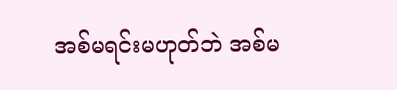အစ်မရင်းမဟုတ်ဘဲ အစ်မ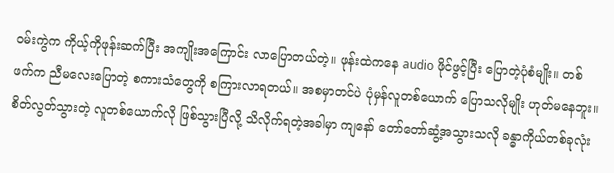ဝမ်းကွဲက ကိုယ့်ကိုဖုန်းဆက်ပြီး အကျိုးအကြောင်း လာပြောတယ်တဲ့။ ဖုန်းထဲကနေ audio ဖိုင်ဖွင့်ပြီး ပြောတဲ့ပုံစံမျိုး။ တစ်ဖက်က ညီမလေးပြောတဲ့ စကားသံတွေကို စကြားလာရတယ်။ အစမှာတင်ပဲ ပုံမှန်လူတစ်ယောက် ပြောသလိုမျိုး ဟုတ်မနေဘူး။ စိတ်လွတ်သွားတဲ့ လူတစ်ယောက်လို ဖြစ်သွားပြီလို့ သိလိုက်ရတဲ့အခါမှာ ကျနော် တော်တော်ဆွံ့အသွားသလို ခန္ဓာကိုယ်တစ်ခုလုံး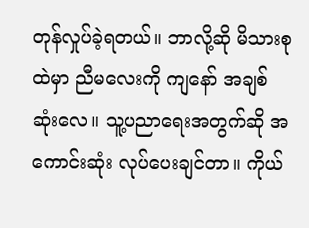တုန်လှုပ်ခဲ့ရတယ်။ ဘာလို့ဆို မိသားစုထဲမှာ ညီမလေးကို ကျနော် အချစ်ဆုံးလေ။ သူ့ပညာရေးအတွက်ဆို အကောင်းဆုံး လုပ်ပေးချင်တာ။ ကိုယ်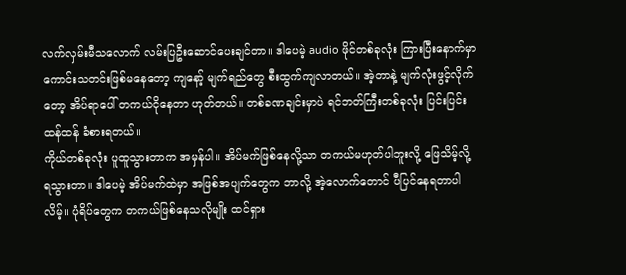လက်လှမ်းမီသလောက် လမ်းပြဦးဆောင်ပေးချင်တာ။ ဒါပေမဲ့ audio ဖိုင်တစ်ခုလုံး ကြားပြီးနောက်မှာ ကောင်းသတင်းဖြစ်မနေတော့ ကျနော့် မျက်ရည်တွေ စီးထွက်ကျလာတယ်။ အဲ့တာနဲ့ မျက်လုံးဖွင့်လိုက်တော့ အိပ်ရာပေါ် တကယ်ငိုနေတာ ဟုတ်တယ်။ တစ်ခဏချင်းမှာပဲ ရင်ဘတ်ကြီးတစ်ခုလုံး ပြင်းပြင်းထန်ထန် ခံစားရတယ်။
ကိုယ်တစ်ခုလုံး ပူထူသွားတာက အမှန်ပါ။ အိပ်မက်ဖြစ်နေလို့သာ တကယ်မဟုတ်ပါဘူးလို့ ဖြေသိမ့်လို့ ရသွားတာ။ ဒါပေမဲ့ အိပ်မက်ထဲမှာ အဖြစ်အပျက်တွေက ဘာလို့ အဲ့လောက်တောင် ပီပြင်နေရတာပါလိမ့်။ ပုံရိပ်တွေက တကယ်ဖြစ်နေသလိုမျိုး ထင်ရှား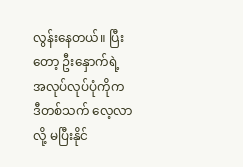လွန်းနေတယ်။ ပြီးတော့ ဦးနှောက်ရဲ့ အလုပ်လုပ်ပုံကိုက ဒီတစ်သက် လေ့လာလို့ မပြီးနိုင်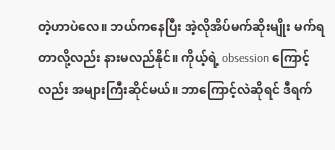တဲ့ဟာပဲလေ။ ဘယ်ကနေပြီး အဲ့လိုအိပ်မက်ဆိုးမျိုး မက်ရတာလို့လည်း နားမလည်နိုင်။ ကိုယ့်ရဲ့ obsession ကြောင့်လည်း အများကြီးဆိုင်မယ်။ ဘာကြောင့်လဲဆိုရင် ဒီရက်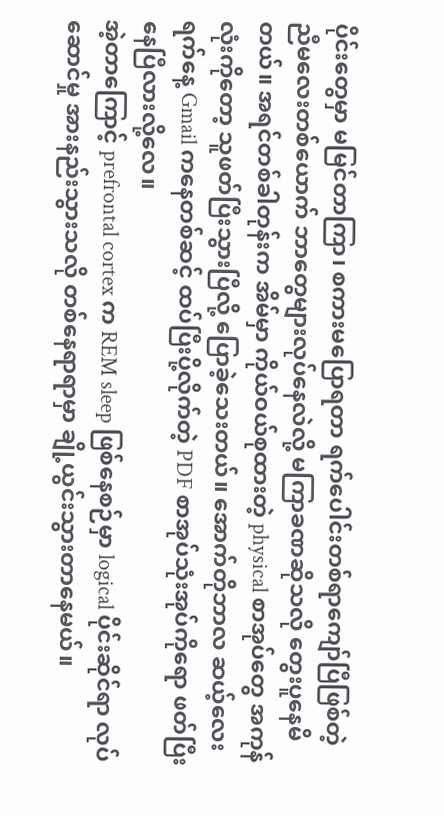ပိုင်းတွေမှာ မမြင်တာကြာ၊ စကားမပြောရတာ ရက်ပေါင်းတစ်ရာကျော်ပြီဖြစ်တဲ့ ညီမလေးတစ်ယောက် ဘာတွေများလုပ်နေလဲလို့ မကြာခဏဆိုသလို တွေးပူနေမိတယ်။ အရင်တစ်ခါတုန်းက အိမ်မှာ ကိုယ်ဝယ်စုထားတဲ့ physical စာအုပ်တွေ အကုန်လုံးကိုတော့ သူဖတ်ပြီးသွားပြီလို့ ပြောခဲ့သေးတယ်။ အောက်တိုဘာလ ဆယ့်လေးရက်နေ့ Gmail ကနေတစ်ဆင့် ထပ်ပြီးပို့လိုက်တဲ့ PDF စာအုပ်သုံးအုပ်ကိုရော ဖတ်ပြီးနေပြီလားလို့လေ။
အဲ့တာကြောင့် prefrontal cortex က REM sleep ဖြစ်နေစဉ်မှာ logical ပိုင်းဆိုင်ရာ လုပ်ဆောင်မှု အားနည်းသွားသလို တစ်နေရာရာမှာ ချို့ယွင်းသွားတာနေမယ်။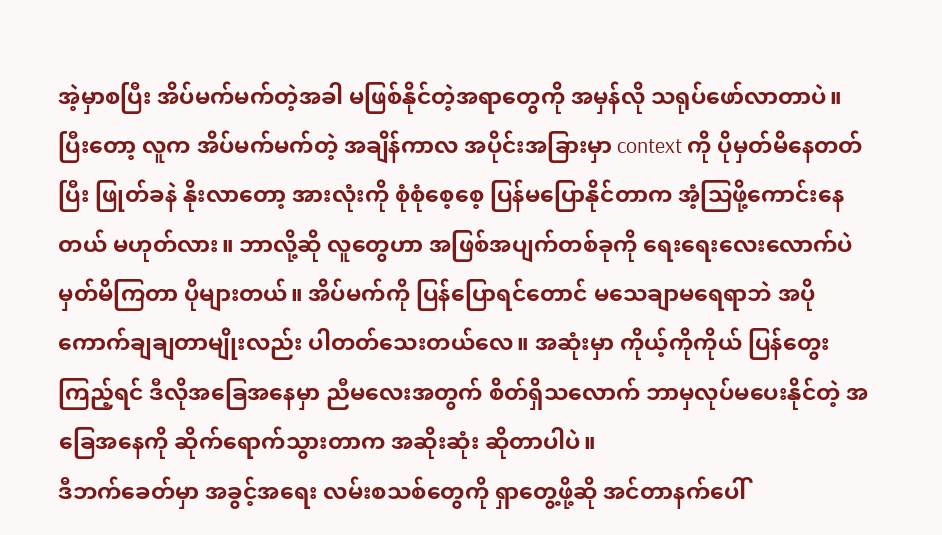အဲ့မှာစပြီး အိပ်မက်မက်တဲ့အခါ မဖြစ်နိုင်တဲ့အရာတွေကို အမှန်လို သရုပ်ဖော်လာတာပဲ။ ပြီးတော့ လူက အိပ်မက်မက်တဲ့ အချိန်ကာလ အပိုင်းအခြားမှာ context ကို ပိုမှတ်မိနေတတ်ပြီး ဖြုတ်ခနဲ နိုးလာတော့ အားလုံးကို စုံစုံစေ့စေ့ ပြန်မပြောနိုင်တာက အံ့သြဖို့ကောင်းနေတယ် မဟုတ်လား။ ဘာလို့ဆို လူတွေဟာ အဖြစ်အပျက်တစ်ခုကို ရေးရေးလေးလောက်ပဲ မှတ်မိကြတာ ပိုများတယ်။ အိပ်မက်ကို ပြန်ပြောရင်တောင် မသေချာမရေရာဘဲ အပိုကောက်ချချတာမျိုးလည်း ပါတတ်သေးတယ်လေ။ အဆုံးမှာ ကိုယ့်ကိုကိုယ် ပြန်တွေးကြည့်ရင် ဒီလိုအခြေအနေမှာ ညီမလေးအတွက် စိတ်ရှိသလောက် ဘာမှလုပ်မပေးနိုင်တဲ့ အခြေအနေကို ဆိုက်ရောက်သွားတာက အဆိုးဆုံး ဆိုတာပါပဲ။
ဒီဘက်ခေတ်မှာ အခွင့်အရေး လမ်းစသစ်တွေကို ရှာတွေ့ဖို့ဆို အင်တာနက်ပေါ်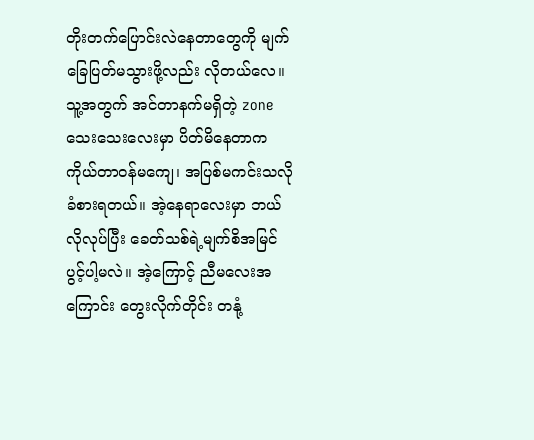တိုးတက်ပြောင်းလဲနေတာတွေကို မျက်ခြေပြတ်မသွားဖို့လည်း လိုတယ်လေ။ သူ့အတွက် အင်တာနက်မရှိတဲ့ zone သေးသေးလေးမှာ ပိတ်မိနေတာက ကိုယ်တာဝန်မကျေ၊ အပြစ်မကင်းသလို ခံစားရတယ်။ အဲ့နေရာလေးမှာ ဘယ်လိုလုပ်ပြီး ခေတ်သစ်ရဲ့မျက်စိအမြင် ပွင့်ပါ့မလဲ။ အဲ့ကြောင့် ညီမလေးအကြောင်း တွေးလိုက်တိုင်း တနုံ့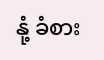နုံ့ ခံစား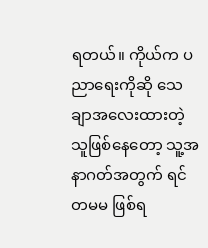ရတယ်။ ကိုယ်က ပညာရေးကိုဆို သေချာအလေးထားတဲ့ သူဖြစ်နေတော့ သူ့အနာဂတ်အတွက် ရင်တမမ ဖြစ်ရ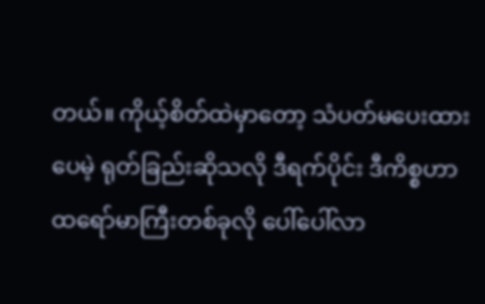တယ်။ ကိုယ့်စိတ်ထဲမှာတော့ သံပတ်မပေးထားပေမဲ့ ရုတ်ခြည်းဆိုသလို ဒီရက်ပိုင်း ဒီကိစ္စဟာ ထရော်မာကြီးတစ်ခုလို ပေါ်ပေါ်လာ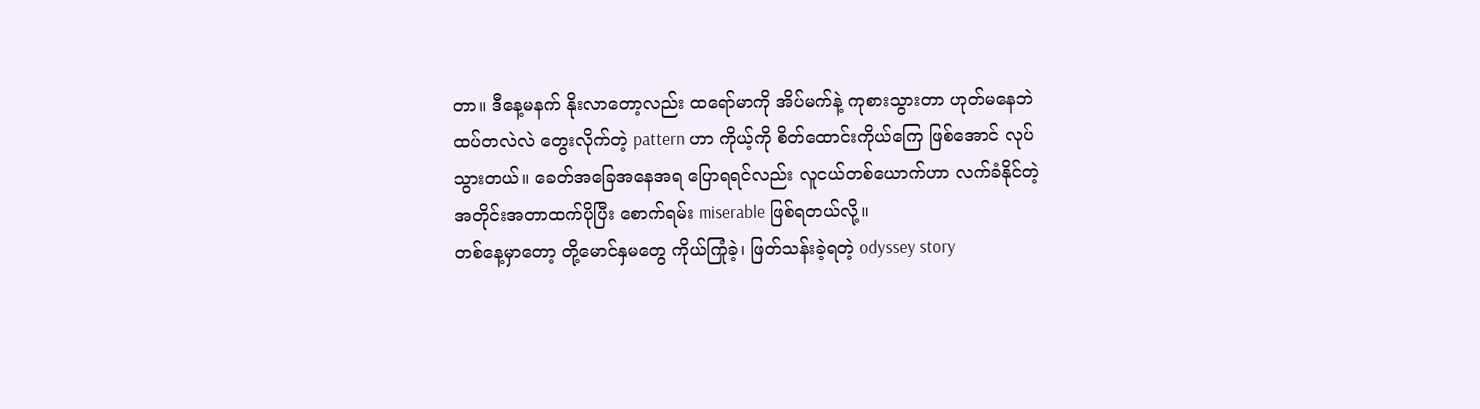တာ။ ဒီနေ့မနက် နိုးလာတော့လည်း ထရော်မာကို အိပ်မက်နဲ့ ကုစားသွားတာ ဟုတ်မနေဘဲ ထပ်တလဲလဲ တွေးလိုက်တဲ့ pattern ဟာ ကိုယ့်ကို စိတ်ထောင်းကိုယ်ကြေ ဖြစ်အောင် လုပ်သွားတယ်။ ခေတ်အခြေအနေအရ ပြောရရင်လည်း လူငယ်တစ်ယောက်ဟာ လက်ခံနိုင်တဲ့ အတိုင်းအတာထက်ပိုပြီး စောက်ရမ်း miserable ဖြစ်ရတယ်လို့။
တစ်နေ့မှာတော့ တို့မောင်နှမတွေ ကိုယ်ကြုံခဲ့၊ ဖြတ်သန်းခဲ့ရတဲ့ odyssey story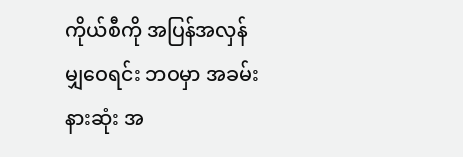ကိုယ်စီကို အပြန်အလှန် မျှဝေရင်း ဘဝမှာ အခမ်းနားဆုံး အ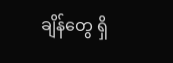ချိန်တွေ ရှိ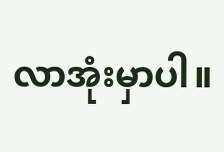လာအုံးမှာပါ။